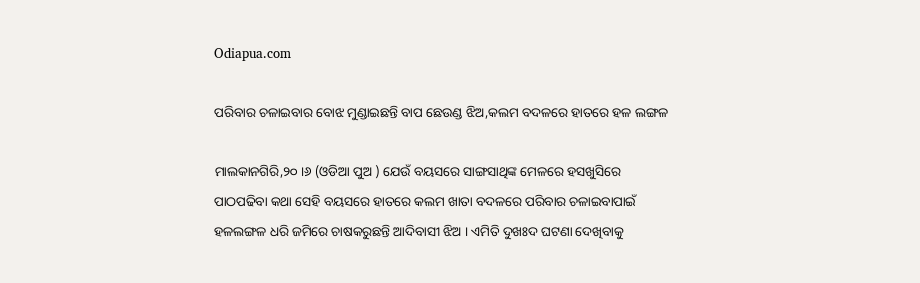Odiapua.com

ପରିବାର ଚଳାଇବାର ବୋଝ ମୁଣ୍ଡାଇଛନ୍ତି ବାପ ଛେଉଣ୍ଡ ଝିଅ,କଲମ ବଦଳରେ ହାତରେ ହଳ ଲଙ୍ଗଳ

ମାଲକାନଗିରି,୨୦ ।୬ (ଓଡିଆ ପୁଅ ) ଯେଉଁ ବୟସରେ ସାଙ୍ଗସାଥିଙ୍କ ମେଳରେ ହସଖୁସିରେ ପାଠପଢିବା କଥା ସେହି ବୟସରେ ହାତରେ କଲମ ଖାତା ବଦଳରେ ପରିବାର ଚଳାଇବାପାଇଁ ହଳଲଙ୍ଗଳ ଧରି ଜମିରେ ଚାଷକରୁଛନ୍ତି ଆଦିବାସୀ ଝିଅ । ଏମିତି ଦୁଖଃଦ ଘଟଣା ଦେଖିବାକୁ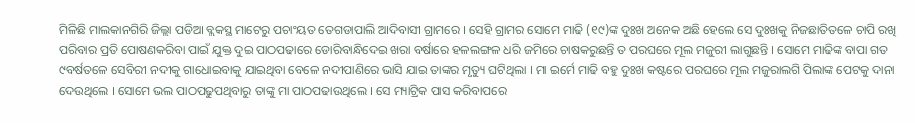ମିଳିଛି ମାଲକାନଗିରି ଜିଲ୍ଲା ପଡିଆ ବ୍ଲକସ୍ଥ ମାଟେରୁ ପଚାଂୟତ ତେଗଡାପାଲି ଆଦିବାସୀ ଗ୍ରାମରେ । ସେହି ଗ୍ରାମର ସୋମେ ମାଢି (୧୯)ଙ୍କ ଦୁଃଖ ଅନେକ ଅଛି ହେଲେ ସେ ଦୁଃଖକୁ ନିଜଛାତିତଳେ ଚାପି ରଖି ପରିବାର ପ୍ରତି ପୋଷଣକରିବା ପାଇଁ ଯୁକ୍ତ ଦୁଇ ପାଠପଢାରେ ଡୋରିବାନ୍ଧିଦେଇ ଖରା ବର୍ଷାରେ ହଳଲଙ୍ଗଳ ଧରି ଜମିରେ ଚାଷକରୁଛନ୍ତି ତ ପରଘରେ ମୂଲ ମଜୁରୀ ଲାଗୁଛନ୍ତି । ସୋମେ ମାଢିଙ୍କ ବାପା ଗତ ୯ବର୍ଷତଳେ ସେବିରୀ ନଦୀକୁ ଗାଧୋଇବାକୁ ଯାଇଥିବା ବେଳେ ନଦୀପାଣିରେ ଭାସି ଯାଇ ତାଙ୍କର ମୃତ୍ୟୁ ଘଟିଥିଲା । ମା ଇର୍ମେ ମାଢି ବହୁ ଦୁଃଖ କଷ୍ଟରେ ପରଘରେ ମୂଲ ମଜୁରାଲଗି ପିଲାଙ୍କ ପେଟକୁ ଦାନା ଦେଉଥିଲେ । ସୋମେ ଭଲ ପାଠପଢୁପଥିବାରୁ ତାଙ୍କୁ ମା ପାଠପଢାଉଥିଲେ । ସେ ମ୍ୟାଟ୍ରିକ ପାସ କରିବାପରେ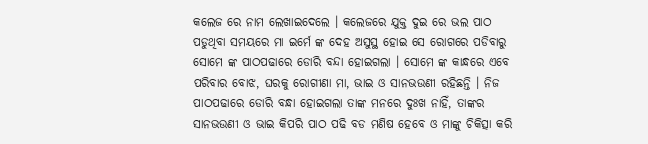କଲେଜ ରେ ନାମ ଲେଖାଇଦେଲେ । କଲେଜରେ ଯୁକ୍ତ ଦୁଇ ରେ ଭଲ ପାଠ ପଡୁଥିବା ସମୟରେ ମା ଇର୍ମେ ଙ୍କ ଦେହ ଅସୁସ୍ଥ ହୋଇ ସେ ରୋଗରେ ପଡିବାରୁ ସୋମେ ଙ୍କ ପାଠପଢାରେ ଡୋରି ବନ୍ଦା ହୋଇଗଲା । ସୋମେ ଙ୍କ କାନ୍ଧରେ ଏବେ ପରିବାର ବୋଝ, ଘରକୁ ରୋଗୀଣା ମା, ଭାଇ ଓ ସାନଭଉଣୀ ରହିଛନ୍ତି । ନିଜ ପାଠପଢାରେ ଡୋରି ବନ୍ଧା ହୋଇଗଲା ତାଙ୍କ ମନରେ ଦୁଃଖ ନାହିଁ, ତାଙ୍କର ସାନଭଉଣୀ ଓ ଭାଇ କିପରି ପାଠ ପଢି ବଡ ମଣିଷ ହେବେ ଓ ମାଙ୍କୁ ଚିକିତ୍ସା କରି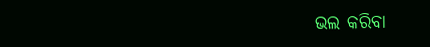ଭଲ କରିବା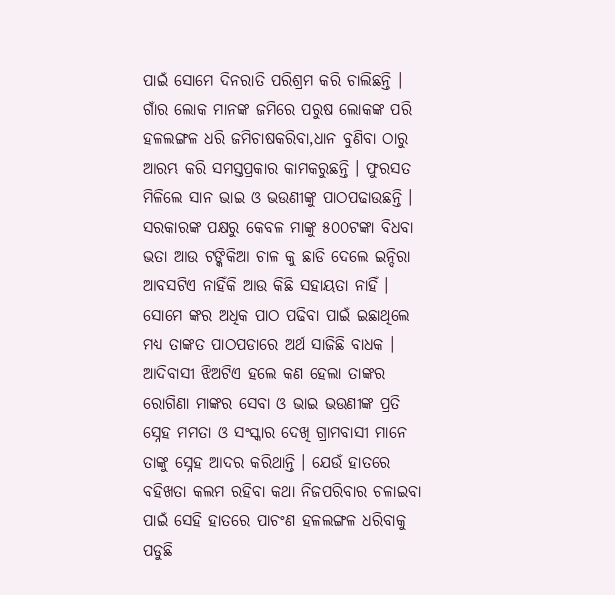ପାଇଁ ସୋମେ ଦିନରାତି ପରିଶ୍ରମ କରି ଚାଲିଛନ୍ତି । ଗାଁର ଲୋକ ମାନଙ୍କ ଜମିରେ ପରୁଷ ଲୋକଙ୍କ ପରି ହଳଲଙ୍ଗଳ ଧରି ଜମିଚାଷକରିବା,ଧାନ ବୁଣିବା ଠାରୁ ଆରମ୍ଭ କରି ସମସ୍ତପ୍ରକାର କାମକରୁଛନ୍ତି । ଫୁରସତ ମିଳିଲେ ସାନ ଭାଇ ଓ ଭଉଣୀଙ୍କୁ ପାଠପଢାଉଛନ୍ତି । ସରକାରଙ୍କ ପକ୍ଷରୁ କେବଳ ମାଙ୍କୁ ୫୦୦ଟଙ୍କା ବିଧବା ଭତା ଆଉ ଟଙ୍କିକିଆ ଚାଳ କୁ ଛାଡି ଦେଲେ ଇନ୍ଦିରା ଆବସଟିଏ ନାହିଁକି ଆଉ କିଛି ସହାୟତା ନାହିଁ । ସୋମେ ଙ୍କର ଅଧିକ ପାଠ ପଢିବା ପାଇଁ ଇଛାଥିଲେ ମଧ୍ୟ ତାଙ୍କତ ପାଠପଡାରେ ଅର୍ଥ ସାଜିଛି ବାଧକ । ଆଦିବାସୀ ଝିଅଟିଏ ହଲେ କଣ ହେଲା ତାଙ୍କର ରୋଗିଣା ମାଙ୍କର ସେବା ଓ ଭାଇ ଭଉଣୀଙ୍କ ପ୍ରତି ସ୍ନେହ ମମତା ଓ ସଂସ୍କାର ଦେଖି ଗ୍ରାମବାସୀ ମାନେ ତାଙ୍କୁ ସ୍ନେହ ଆଦର କରିଥାନ୍ତି । ଯେଉଁ ହାତରେ ବହିଖତା କଲମ ରହିବା କଥା ନିଜପରିବାର ଚଳାଇବା ପାଇଁ ସେହି ହାତରେ ପାଚଂଣ ହଳଲଙ୍ଗଳ ଧରିବାକୁ ପଡୁଛି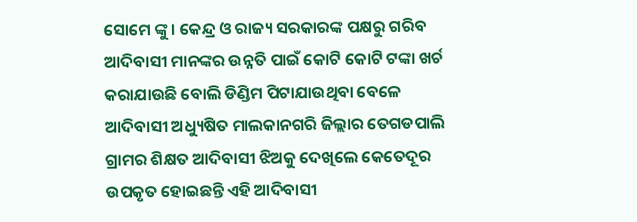ସୋମେ ଙ୍କୁ । କେନ୍ଦ୍ର ଓ ରାଜ୍ୟ ସରକାରଙ୍କ ପକ୍ଷରୁ ଗରିବ ଆଦିବାସୀ ମାନଙ୍କର ଉନ୍ନତି ପାଇଁ କୋଟି କୋଟି ଟଙ୍କା ଖର୍ଚ କରାଯାଉଛି ବୋଲି ଡିଣ୍ଡିମ ପିଟାଯାଉଥିବା ବେଳେ ଆଦିବାସୀ ଅଧ୍ୟୁଷିତ ମାଲକାନଗରି ଜିଲ୍ଲାର ତେଗଡପାଲି ଗ୍ରାମର ଶିକ୍ଷତ ଆଦିବାସୀ ଝିଅକୁ ଦେଖିଲେ କେତେଦୂର ଉପକୃତ ହୋଇଛନ୍ତି ଏହି ଆଦିବାସୀ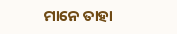ମାନେ ତାହା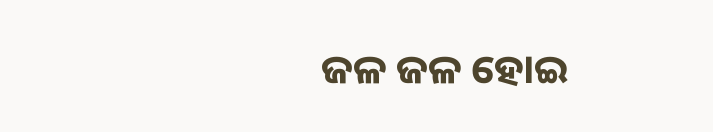ଜଳ ଜଳ ହୋଇ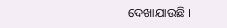ଦେଖାଯାଉଛି ।